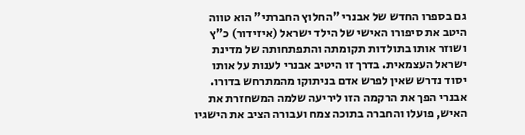גם בספרו החדש של אבנרי "החלוץ החברתי" הוא טווה היטב את סיפורו האישי של הילד ישראל (איזידור) כ"ץ ושוזר אותו בתולדות תקומתה והתפתחותה של מדינת ישראל העצמאית. בדרך זו היטיב אבנרי לענות על אותו יסוד נדרש שאין לפרש אדם בניתוקו מהמתרחש בדורו. אבנרי הפך את הרקמה הזו ליריעה שלמה המשחזרת את האיש, פועלו והחברה בתוכה צמח ועבורה הציב את הישגיו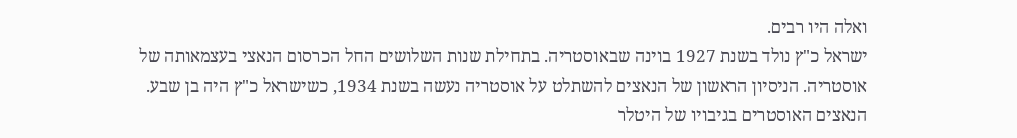ואלה היו רבים.
ישראל כ"ץ נולד בשנת 1927 בוינה שבאוסטריה. בתחילת שנות השלושים החל הכרסום הנאצי בעצמאותה של אוסטריה. הניסיון הראשון של הנאצים להשתלט על אוסטריה נעשה בשנת 1934, כשישראל כ"ץ היה בן שבע. הנאצים האוסטרים בגיבויו של היטלר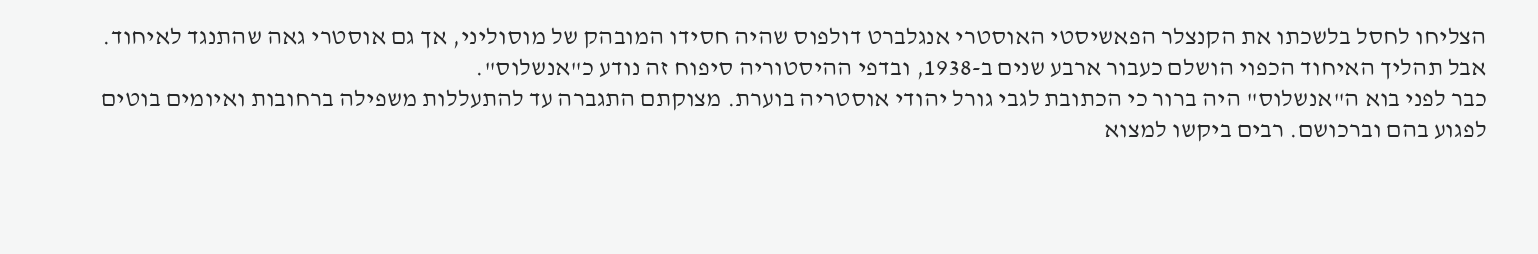הצליחו לחסל בלשכתו את הקנצלר הפאשיסטי האוסטרי אנגלברט דולפוס שהיה חסידו המובהק של מוסוליני, אך גם אוסטרי גאה שהתנגד לאיחוד. אבל תהליך האיחוד הכפוי הושלם כעבור ארבע שנים ב-1938, ובדפי ההיסטוריה סיפוח זה נודע כ"אנשלוס".
כבר לפני בוא ה"אנשלוס" היה ברור כי הכתובת לגבי גורל יהודי אוסטריה בוערת. מצוקתם התגברה עד להתעללות משפילה ברחובות ואיומים בוטים לפגוע בהם וברכושם. רבים ביקשו למצוא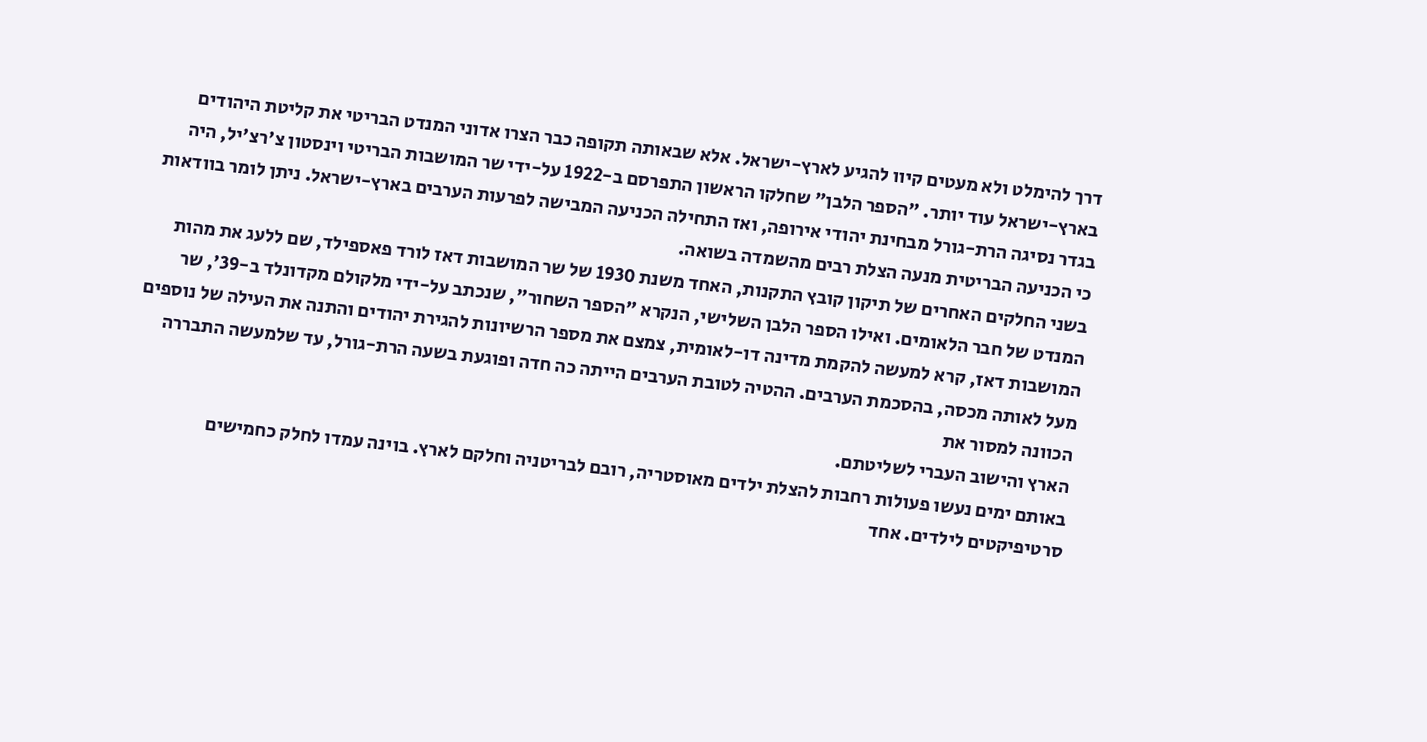דרך להימלט ולא מעטים קיוו להגיע לארץ-ישראל. אלא שבאותה תקופה כבר הצרו אדוני המנדט הבריטי את קליטת היהודים בארץ-ישראל עוד יותר. "הספר הלבן" שחלקו הראשון התפרסם ב-1922 על-ידי שר המושבות הבריטי וינסטון צ'רצ'יל, היה בגדר נסיגה הרת-גורל מבחינת יהודי אירופה, ואז התחילה הכניעה המבישה לפרעות הערבים בארץ-ישראל. ניתן לומר בוודאות כי הכניעה הבריטית מנעה הצלת רבים מהשמדה בשואה.
בשני החלקים האחרים של תיקון קובץ התקנות, האחד משנת 1930 של שר המושבות דאז לורד פאספילד, שם ללעג את מהות המנדט של חבר הלאומים. ואילו הספר הלבן השלישי, הנקרא "הספר השחור", שנכתב על-ידי מלקולם מקדונלד ב-39', שר המושבות דאז, קרא למעשה להקמת מדינה דו-לאומית, צמצם את מספר הרשיונות להגירת יהודים והתנה את העילה של נוספים מעל לאותה מכסה, בהסכמת הערבים. ההטיה לטובת הערבים הייתה כה חדה ופוגעת בשעה הרת-גורל, עד שלמעשה התבררה הכוונה למסור את
הארץ והישוב העברי לשליטתם.
באותם ימים נעשו פעולות רחבות להצלת ילדים מאוסטריה, רובם לבריטניה וחלקם לארץ. בוינה עמדו לחלק כחמישים סרטיפיקטים לילדים. אחד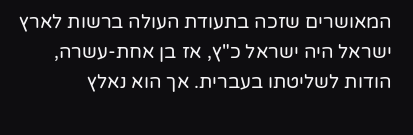המאושרים שזכה בתעודת העולה ברשות לארץ ישראל היה ישראל כ"ץ, אז בן אחת-עשרה, הודות לשליטתו בעברית. אך הוא נאלץ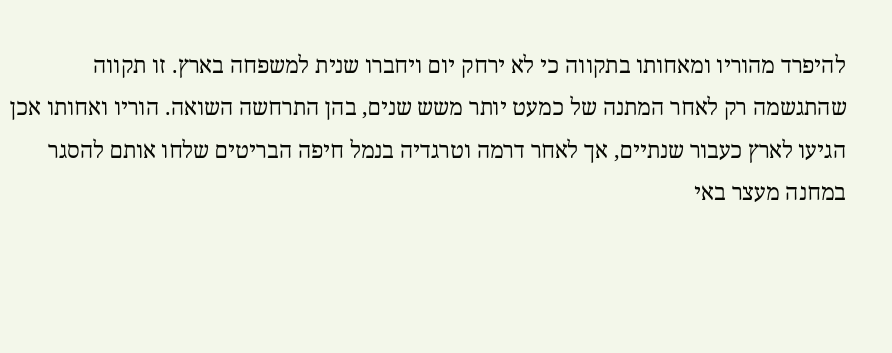להיפרד מהוריו ומאחותו בתקווה כי לא ירחק יום ויחברו שנית למשפחה בארץ. זו תקווה שהתגשמה רק לאחר המתנה של כמעט יותר משש שנים, בהן התרחשה השואה. הוריו ואחותו אכן הגיעו לארץ כעבור שנתיים, אך לאחר דרמה וטרגדיה בנמל חיפה הבריטים שלחו אותם להסגר במחנה מעצר באי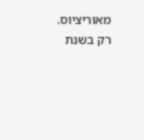מאוריציוס. רק בשנת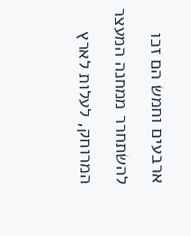ארבעים וחמש הם זכו להשתחרר ממחנה המעצר המרוחק, לעלות לארץ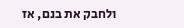ולחבק את בנם, אז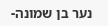נער בן שמונה-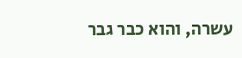עשרה, והוא כבר גבר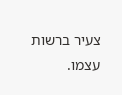צעיר ברשות עצמו.